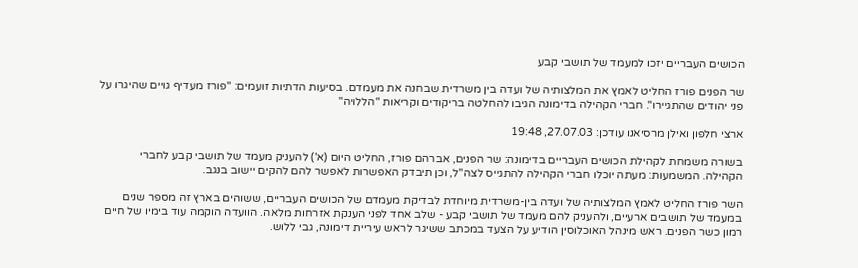הכושים העבריים יזכו למעמד של תושבי קבע

שר הפנים פורז החליט לאמץ את המלצותיה של ועדה בין משרדית שבחנה את מעמדם. בסיעות הדתיות זועמים: "פורז מעדיף גויים שהיגרו על פני יהודים שהתגיירו". חברי הקהילה בדימונה הגיבו להחלטה בריקודים וקריאות "הללויה"

ארצי חלפון ואילן מרסיאנו עודכן: 27.07.03, 19:48

בשורה משמחת לקהילת הכושים העבריים בדימונה: שר הפנים, אברהם פורז, החליט היום (א') להעניק מעמד של תושבי קבע לחברי הקהילה. המשמעות: מעתה יוכלו חברי הקהילה להתגייס לצה"ל, וכן תיבדק האפשרות לאפשר להם להקים יישוב בנגב.

השר פורז החליט לאמץ המלצותיה של ועדה בין-משרדית מיוחדת לבדיקת מעמדם של הכושים העבריים, ששוהים בארץ זה מספר שנים במעמד של תושבים ארעיים, ולהעניק להם מעמד של תושבי קבע - שלב אחד לפני הענקת אזרחות מלאה. הוועדה הוקמה עוד בימיו של חיים רמון כשר הפנים. ראש מינהל האוכלוסין הודיע על הצעד במכתב ששיגר לראש עיריית דימונה, גבי ללוש.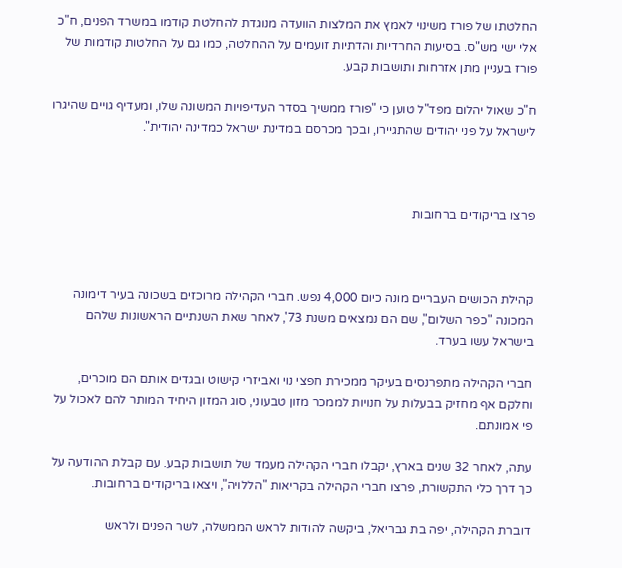החלטתו של פורז משינוי לאמץ את המלצות הוועדה מנוגדת להחלטת קודמו במשרד הפנים, ח"כ אלי ישי מש"ס. בסיעות החרדיות והדתיות זועמים על ההחלטה, כמו גם על החלטות קודמות של פורז בעניין מתן אזרחות ותושבות קבע.

ח"כ שאול יהלום מפד"ל טוען כי "פורז ממשיך בסדר העדיפויות המשונה שלו, ומעדיף גויים שהיגרו לישראל על פני יהודים שהתגיירו, ובכך מכרסם במדינת ישראל כמדינה יהודית".



פרצו בריקודים ברחובות



קהילת הכושים העבריים מונה כיום 4,000 נפש. חברי הקהילה מרוכזים בשכונה בעיר דימונה המכונה "כפר השלום", שם הם נמצאים משנת 73', לאחר שאת השנתיים הראשונות שלהם בישראל עשו בערד.

חברי הקהילה מתפרנסים בעיקר ממכירת חפצי נוי ואביזרי קישוט ובגדים אותם הם מוכרים, וחלקם אף מחזיק בבעלות על חנויות לממכר מזון טבעוני, סוג המזון היחיד המותר להם לאכול על פי אמונתם.

עתה, לאחר 32 שנים בארץ, יקבלו חברי הקהילה מעמד של תושבות קבע. עם קבלת ההודעה על כך דרך כלי התקשורת, פרצו חברי הקהילה בקריאות "הללויה", ויצאו בריקודים ברחובות.

דוברת הקהילה, יפה בת גבריאל, ביקשה להודות לראש הממשלה, לשר הפנים ולראש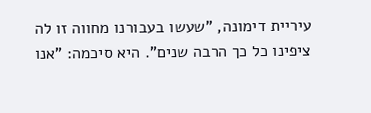עיריית דימונה, "שעשו בעבורנו מחווה זו לה ציפינו כל כך הרבה שנים". היא סיכמה: "אנו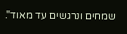שמחים ונרגשים עד מאוד".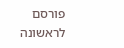פורסם לראשונה